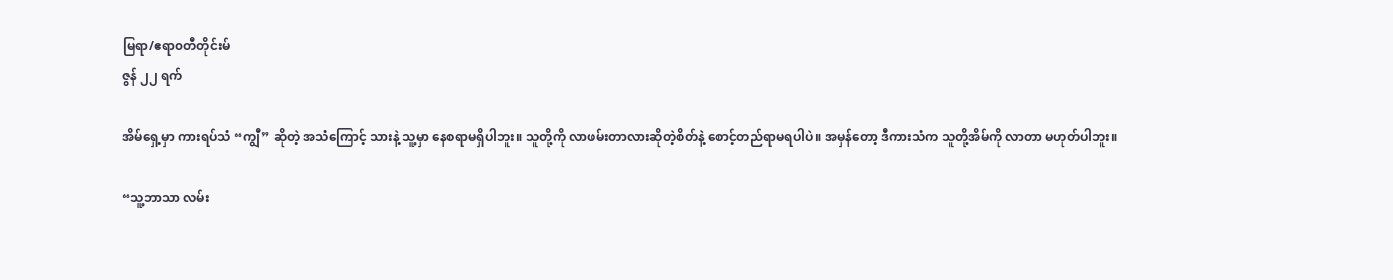မြရာ/ဧရာ၀တီတိုင်းမ်
ဇွန် ၂၂ ရက်

အိမ်ရှေ့မှာ ကားရပ်သံ “ကျွီ” ဆိုတဲ့ အသံကြောင့် သားနဲ့ သူ့မှာ နေစရာမရှိပါဘူး။ သူတို့ကို လာဖမ်းတာလားဆိုတဲ့စိတ်နဲ့ စောင့်တည်ရာမရပါပဲ။ အမှန်တော့ ဒီကားသံက သူတို့အိမ်ကို လာတာ မဟုတ်ပါဘူး။

“သူ့ဘာသာ လမ်း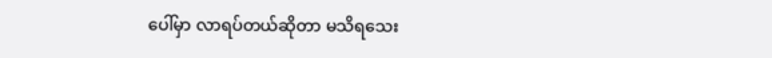ပေါ်မှာ လာရပ်တယ်ဆိုတာ မသိရသေး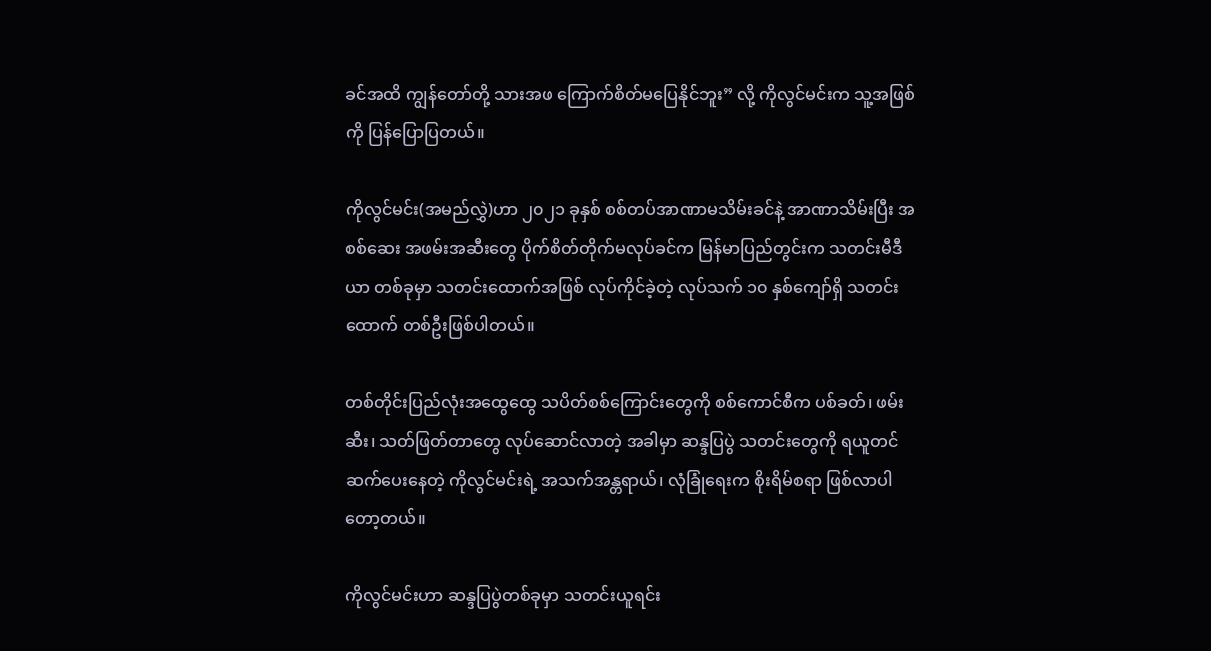ခင်အထိ ကျွန်တော်တို့ သားအဖ ကြောက်စိတ်မပြေနိုင်ဘူး” လို့ ကိုလွင်မင်းက သူ့အဖြစ်ကို ပြန်ပြောပြတယ်။

ကိုလွင်မင်း(အမည်လွှဲ)ဟာ ၂၀၂၁ ခုနှစ် စစ်တပ်အာဏာမသိမ်းခင်နဲ့ အာဏာသိမ်းပြီး အစစ်ဆေး အဖမ်းအဆီးတွေ ပိုက်စိတ်တိုက်မလုပ်ခင်က မြန်မာပြည်တွင်းက သတင်းမီဒီယာ တစ်ခုမှာ သတင်းထောက်အဖြစ် လုပ်ကိုင်ခဲ့တဲ့ လုပ်သက် ၁၀ နှစ်ကျော်ရှိ သတင်းထောက် တစ်ဦးဖြစ်ပါတယ်။

တစ်တိုင်းပြည်လုံးအထွေထွေ သပိတ်စစ်ကြောင်းတွေကို စစ်ကောင်စီက ပစ်ခတ်၊ ဖမ်းဆီး၊ သတ်ဖြတ်တာတွေ လုပ်ဆောင်လာတဲ့ အခါမှာ ဆန္ဒပြပွဲ သတင်းတွေကို ရယူတင်ဆက်ပေးနေတဲ့ ကိုလွင်မင်းရဲ့ အသက်အန္တရာယ်၊ လုံခြုံရေးက စိုးရိမ်စရာ ဖြစ်လာပါတော့တယ်။

ကိုလွင်မင်းဟာ ဆန္ဒပြပွဲတစ်ခုမှာ သတင်းယူရင်း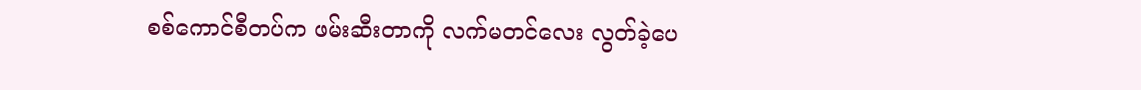စစ်ကောင်စီတပ်က ဖမ်းဆီးတာကို လက်မတင်လေး လွတ်ခဲ့ပေ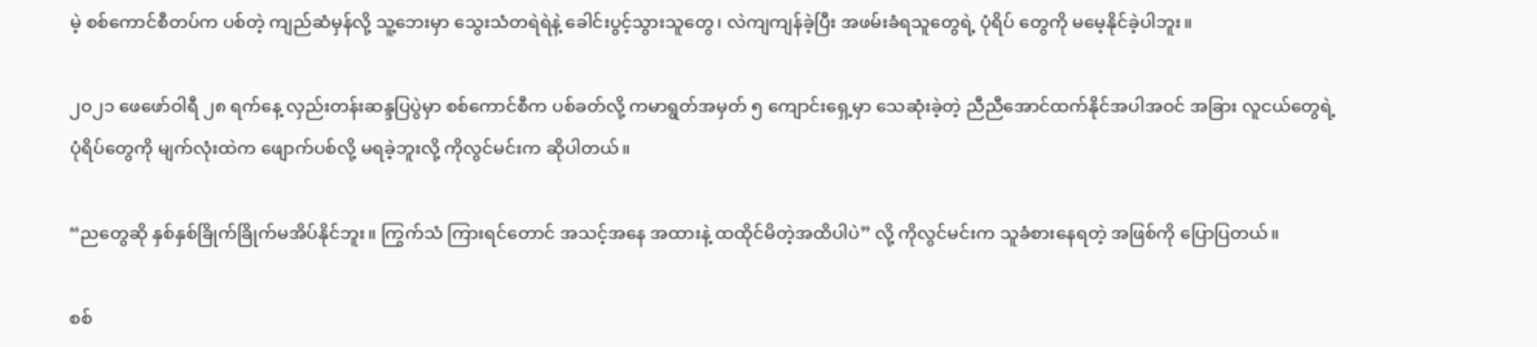မဲ့ စစ်ကောင်စီတပ်က ပစ်တဲ့ ကျည်ဆံမှန်လို့ သူ့ဘေးမှာ သွေးသံတရဲရဲနဲ့ ခေါင်းပွင့်သွားသူတွေ၊ လဲကျကျန်ခဲ့ပြီး အဖမ်းခံရသူတွေရဲ့ ပုံရိပ် တွေကို မမေ့နိုင်ခဲ့ပါဘူး။

၂၀၂၁ ဖေဖော်ဝါရီ ၂၈ ရက်နေ့ လှည်းတန်းဆန္ဒပြပွဲမှာ စစ်ကောင်စီက ပစ်ခတ်လို့ ကမာရွတ်အမှတ် ၅ ကျောင်းရှေ့မှာ သေဆုံးခဲ့တဲ့ ညီညီအောင်ထက်နိုင်အပါအဝင် အခြား လူငယ်တွေရဲ့ ပုံရိပ်တွေကို မျက်လုံးထဲက ဖျောက်ပစ်လို့ မရခဲ့ဘူးလို့ ကိုလွင်မင်းက ဆိုပါတယ်။

“ညတွေဆို နှစ်နှစ်ခြိုက်ခြိုက်မအိပ်နိုင်ဘူး။ ကြွက်သံ ကြားရင်တောင် အသင့်အနေ အထားနဲ့ ထထိုင်မိတဲ့အထိပါပဲ” လို့ ကိုလွင်မင်းက သူခံစားနေရတဲ့ အဖြစ်ကို ပြောပြတယ်။

စစ်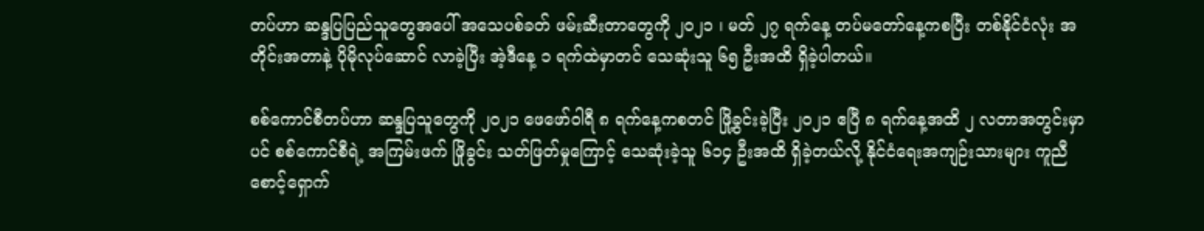တပ်ဟာ ဆန္ဒပြပြည်သူတွေအပေါ် အသေပစ်ခတ် ဖမ်းဆီးတာတွေကို ၂၀၂၁ ၊ မတ် ၂၇ ရက်နေ့ တပ်မတော်နေ့ကစပြီး တစ်နိုင်ငံလုံး အတိုင်းအတာနဲ့ ပိုမိုလုပ်ဆောင် လာခဲ့ပြီး အဲ့ဒီနေ့ ၁ ရက်ထဲမှာတင် သေဆုံးသူ ၆၅ ဦးအထိ ရှိခဲ့ပါတယ်။

စစ်ကောင်စီတပ်ဟာ ဆန္ဒပြသူတွေကို ၂၀၂၁ ဖေဖော်ဝါရီ ၈ ရက်နေ့ကစတင် ဖြို့ခွင်းခဲ့ပြီး ၂၀၂၁ ဧပြီ ၈ ရက်နေ့အထိ ၂ လတာအတွင်းမှာပင် စစ်ကောင်စီရဲ့ အကြမ်းဖက် ဖြိုခွင်း သတ်ဖြတ်မှုကြောင့် သေဆုံးခဲ့သူ ၆၁၄ ဦးအထိ ရှိခဲ့တယ်လို့ နိုင်ငံရေးအကျဉ်းသားများ ကူညီစောင့်ရှောက်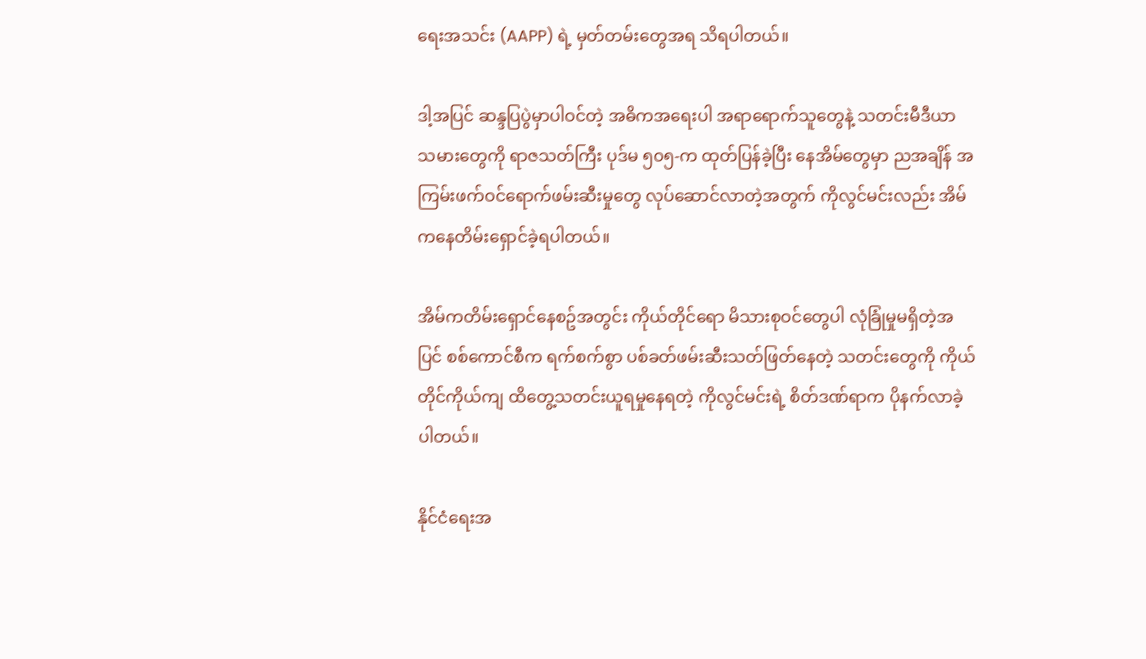ရေးအသင်း (AAPP) ရဲ့ မှတ်တမ်းတွေအရ သိရပါတယ်။

ဒါ့အပြင် ဆန္ဒပြပွဲမှာပါဝင်တဲ့ အဓိကအရေးပါ အရာရောက်သူတွေနဲ့ သတင်းမီဒီယာ သမားတွေကို ရာဇသတ်ကြီး ပုဒ်မ ၅၀၅-က ထုတ်ပြန်ခဲ့ပြီး နေအိမ်တွေမှာ ညအချိန် အကြမ်းဖက်ဝင်ရောက်ဖမ်းဆီးမှုတွေ လုပ်ဆောင်လာတဲ့အတွက် ကိုလွင်မင်းလည်း အိမ်ကနေတိမ်းရှောင်ခဲ့ရပါတယ်။

အိမ်ကတိမ်းရှောင်နေစဥ်အတွင်း ကိုယ်တိုင်ရော မိသားစုဝင်တွေပါ လုံခြုံမှုမရှိတဲ့အပြင် စစ်ကောင်စီက ရက်စက်စွာ ပစ်ခတ်ဖမ်းဆီးသတ်ဖြတ်နေတဲ့ သတင်းတွေကို ကိုယ်တိုင်ကိုယ်ကျ ထိတွေ့သတင်းယူရမှုနေရတဲ့ ကိုလွင်မင်းရဲ့ စိတ်ဒဏ်ရာက ပိုနက်လာခဲ့ပါတယ်။

နိုင်ငံရေးအ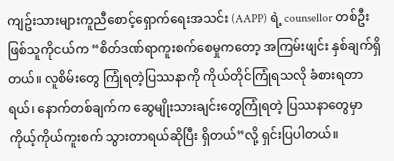ကျဥ်းသားများကူညီစောင့်ရှောက်ရေးအသင်း (AAPP) ရဲ့ counsellor တစ်ဦးဖြစ်သူကိုငယ်က “စိတ်ဒဏ်ရာကူးစက်စေမှုကတော့ အကြမ်းဖျင်း နှစ်ချက်ရှိ တယ်။ လူစိမ်းတွေ ကြုံရတဲ့ပြဿနာကို ကိုယ်တိုင်ကြုံရသလို ခံစားရတာရယ်၊ နောက်တစ်ချက်က ဆွေမျိုးသားချင်းတွေကြုံရတဲ့ ပြဿနာတွေမှာ ကိုယ့်ကိုယ်ကူးစက် သွားတာရယ်ဆိုပြီး ရှိတယ်”လို့ ရှင်းပြပါတယ်။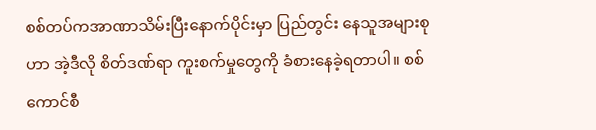စစ်တပ်ကအာဏာသိမ်းပြီးနောက်ပိုင်းမှာ ပြည်တွင်း နေသူအများစုဟာ အဲ့ဒီလို စိတ်ဒဏ်ရာ ကူးစက်မှုတွေကို ခံစားနေခဲ့ရတာပါ။ စစ်ကောင်စီ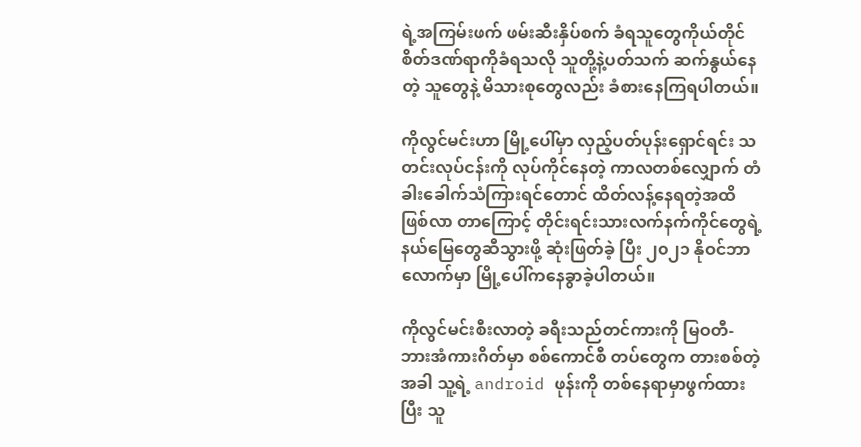ရဲ့အကြမ်းဖက် ဖမ်းဆီးနှိပ်စက် ခံရသူတွေကိုယ်တိုင် စိတ်ဒဏ်ရာကိုခံရသလို သူတို့နဲ့ပတ်သက် ဆက်နွယ်နေတဲ့ သူတွေနဲ့ မိသားစုတွေလည်း ခံစားနေကြရပါတယ်။

ကိုလွင်မင်းဟာ မြို့ပေါ်မှာ လှည့်ပတ်ပုန်းရှောင်ရင်း သတင်းလုပ်ငန်းကို လုပ်ကိုင်နေတဲ့ ကာလတစ်လျှောက် တံခါးခေါက်သံကြားရင်တောင် ထိတ်လန့်နေရတဲ့အထိ ဖြစ်လာ တာကြောင့် တိုင်းရင်းသားလက်နက်ကိုင်တွေရဲ့ နယ်မြေတွေဆီသွားဖို့ ဆုံးဖြတ်ခဲ့ ပြီး ၂၀၂၁ နိုဝင်ဘာလောက်မှာ မြို့ပေါ်ကနေခွာခဲ့ပါတယ်။

ကိုလွင်မင်းစီးလာတဲ့ ခရီးသည်တင်ကားကို မြဝတီ-ဘားအံကားဂိတ်မှာ စစ်ကောင်စီ တပ်တွေက တားစစ်တဲ့အခါ သူ့ရဲ့ android ဖုန်းကို တစ်နေရာမှာဖွက်ထားပြီး သူ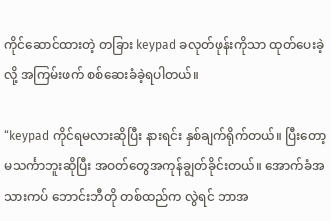ကိုင်ဆောင်ထားတဲ့ တခြား keypad ခလုတ်ဖုန်းကိုသာ ထုတ်ပေးခဲ့လို့ အကြမ်းဖက် စစ်ဆေးခံခဲ့ရပါတယ်။

“keypad ကိုင်ရမလားဆိုပြီး နားရင်း နှစ်ချက်ရိုက်တယ်။ ပြီးတော့ မသင်္ကာဘူးဆိုပြီး အဝတ်တွေအကုန်ချွတ်ခိုင်းတယ်။ အောက်ခံအသားကပ် ဘောင်းဘီတို တစ်ထည်က လွဲရင် ဘာအ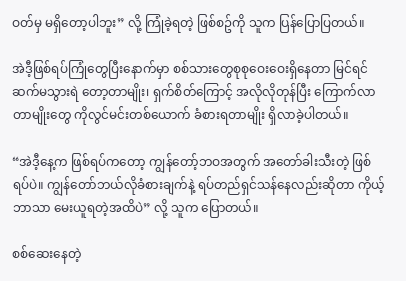ဝတ်မှ မရှိတော့ပါဘူး” လို့ ကြုံခဲ့ရတဲ့ ဖြစ်စဥ်ကို သူက ပြန်ပြောပြတယ်။

အဲဒီ့ဖြစ်ရပ်ကြုံတွေပြီးနောက်မှာ စစ်သားတွေစုစုဝေးဝေးရှိနေတာ မြင်ရင် ဆက်မသွားရဲ တော့တာမျိုး၊ ရှက်စိတ်ကြောင့် အလိုလိုတုန်ပြီး ကြောက်လာတာမျိုးတွေ ကိုလွင်မင်းတစ်ယောက် ခံစားရတာမျိုး ရှိလာခဲ့ပါတယ်။

“အဲဒီ့နေ့က ဖြစ်ရပ်ကတော့ ကျွန်တော့်ဘဝအတွက် အတော်ခါးသီးတဲ့ ဖြစ်ရပ်ပဲ။ ကျွန်တော်ဘယ်လိုခံစားချက်နဲ့ ရပ်တည်ရှင်သန်နေလည်းဆိုတာ ကိုယ့်ဘာသာ မေးယူရတဲ့အထိပဲ” လို့ သူက ပြောတယ်။

စစ်ဆေးနေတဲ့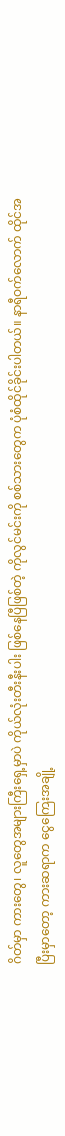ဂိတ်မှာ ကားတွေ၊ လူတွေအများကြီးရှေ့မှာပဲ ကိုယ်လုံးတီးနီးပါး ဖြစ်နေပြီဖြစ်တဲ့ ကိုလွင်မင်းကို စစ်သားတွေက ပုံစံထိုင်ခိုင်းပါတယ်။ နာရီဝက်လောက် ထိုင်အပြီးမှာတော့ ကားဆရာက ငွေကြေးအချို့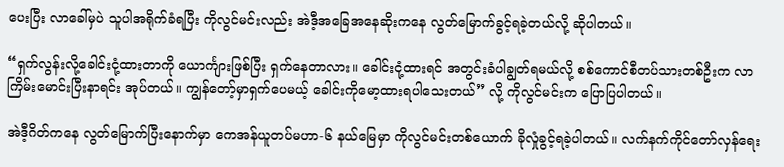ပေးပြီး လာခေါ်မှပဲ သူပါအရိုက်ခံရပြီး ကိုလွင်မင်းလည်း အဲဒီ့အခြေအနေဆိုးကနေ လွတ်မြောက်ခွင့်ရခဲ့တယ်လို့ ဆိုပါတယ်။

“ရှက်လွန်းလို့ခေါင်းငုံ့ထားတာကို ယောင်္ကျားဖြစ်ပြီး ရှက်နေတာလား။ ခေါင်းငုံ့ထားရင် အတွင်းခံပါချွတ်ရမယ်လို့ စစ်ကောင်စီတပ်သားတစ်ဦးက လာကြိမ်းမောင်းပြီးနာရင်း အုပ်တယ်။ ကျွန်တော့်မှာရှက်ပေမယ့် ခေါင်းကိုမော့ထားရပါသေးတယ်” လို့ ကိုလွင်မင်းက ပြောပြပါတယ်။

အဲဒီ့ဂိတ်ကနေ လွတ်မြောက်ပြီးနောက်မှာ ကေအန်ယူတပ်မဟာ-၆ နယ်မြေမှာ ကိုလွင်မင်းတစ်ယောက် ခိုလှုံခွင့်ရခဲ့ပါတယ်။ လက်နက်ကိုင်တော်လှန်ရေး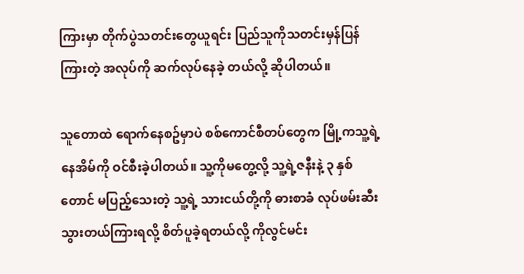ကြားမှာ တိုက်ပွဲသတင်းတွေယူရင်း ပြည်သူကိုသတင်းမှန်ပြန်ကြားတဲ့ အလုပ်ကို ဆက်လုပ်နေခဲ့ တယ်လို့ ဆိုပါတယ်။

သူတောထဲ ရောက်နေစဥ်မှာပဲ စစ်ကောင်စီတပ်တွေက မြို့ကသူ့ရဲ့ နေအိမ်ကို ဝင်စီးခဲ့ပါတယ်။ သူ့ကိုမတွေ့လို့ သူ့ရဲ့ဇနီးနဲ့ ၃ နှစ်တောင် မပြည့်သေးတဲ့ သူ့ရဲ့ သားငယ်တို့ကို ဓားစာခံ လုပ်ဖမ်းဆီးသွားတယ်ကြားရလို့ စိတ်ပူခဲ့ရတယ်လို့ ကိုလွင်မင်း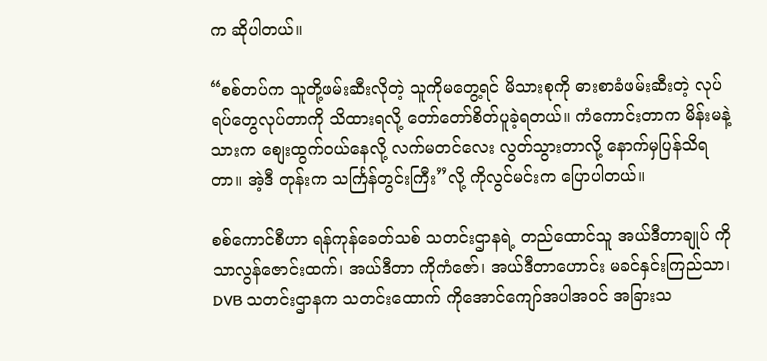က ဆိုပါတယ်။

“စစ်တပ်က သူတို့ဖမ်းဆီးလိုတဲ့ သူကိုမတွေ့ရင် မိသားစုကို ဓားစာခံဖမ်းဆီးတဲ့ လုပ်ရပ်တွေလုပ်တာကို သိထားရလို့ တော်တော်စိတ်ပူခဲ့ရတယ်။ ကံကောင်းတာက မိန်းမနဲ့သားက စျေးထွက်ဝယ်နေလို့ လက်မတင်လေး လွတ်သွားတာလို့ နောက်မှပြန်သိရတာ။ အဲ့ဒီ တုန်းက သင်္ကြန်တွင်းကြီး”လို့ ကိုလွင်မင်းက ပြောပါတယ်။

စစ်ကောင်စီဟာ ရန်ကုန်ခေတ်သစ် သတင်းဌာနရဲ့ တည်ထောင်သူ အယ်ဒီတာချုပ် ကိုသာလွန်ဇောင်းထက်၊ အယ်ဒီတာ ကိုကံဇော်၊ အယ်ဒီတာဟောင်း မခင်နှင်းကြည်သာ၊ DVB သတင်းဌာနက သတင်းထောက် ကိုအောင်ကျော်အပါအဝင် အခြားသ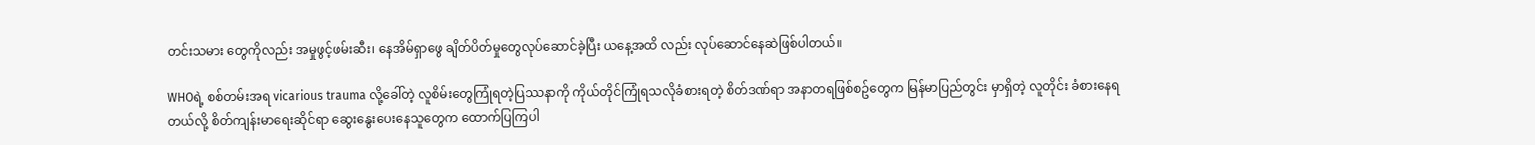တင်းသမား တွေကိုလည်း အမှုဖွင့်ဖမ်းဆီး၊ နေအိမ်ရှာဖွေ ချိတ်ပိတ်မှုတွေလုပ်ဆောင်ခဲ့ပြီး ယနေ့အထိ လည်း လုပ်ဆောင်နေဆဲဖြစ်ပါတယ်။

WHOရဲ့ စစ်တမ်းအရ vicarious trauma လို့ခေါ်တဲ့ လူစိမ်းတွေကြုံရတဲ့ပြဿနာကို ကိုယ်တိုင်ကြုံရသလိုခံစားရတဲ့ စိတ်ဒဏ်ရာ အနာတရဖြစ်စဥ်တွေက မြန်မာပြည်တွင်း မှာရှိတဲ့ လူတိုင်း ခံစားနေရတယ်လို့ စိတ်ကျန်းမာရေးဆိုင်ရာ ဆွေး‌နွေးပေးနေသူတွေက ထောက်ပြကြပါ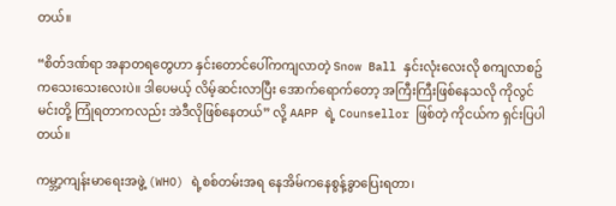တယ်။

“စိတ်ဒဏ်ရာ အနာတရတွေဟာ နှင်းတောင်ပေါ်ကကျလာတဲ့ Snow Ball နှင်းလုံးလေးလို စကျလာစဥ်ကသေးသေးလေးပဲ။ ဒါပေမယ့် လိမ့်ဆင်းလာပြီး အောက်ရောက်တော့ အကြီးကြီးဖြစ်နေသလို ကိုလွင်မင်းတို့ ကြုံရတာကလည်း အဲဒီလိုဖြစ်နေတယ်” လို့ AAPP ရဲ့ Counsellor ဖြစ်တဲ့ ကိုငယ်က ရှင်းပြပါတယ်။

ကမ္ဘာ့ကျန်းမာရေးအဖွဲ့ (WHO) ရဲ့စစ်တမ်းအရ နေအိမ်ကနေစွန့်ခွာပြေးရတာ၊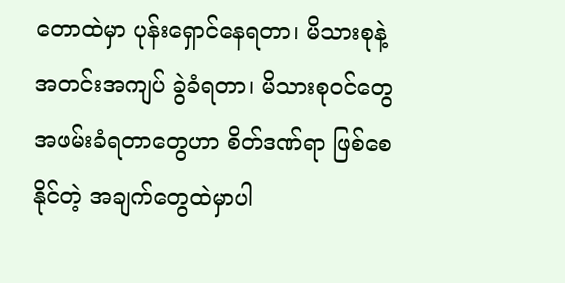တောထဲမှာ ပုန်းရှောင်နေရတာ၊ မိသားစုနဲ့ အတင်းအကျပ် ခွဲခံရတာ၊ မိသားစုဝင်တွေ အဖမ်းခံရတာတွေဟာ စိတ်ဒဏ်ရာ ဖြစ်စေနိုင်တဲ့ အချက်တွေထဲမှာပါ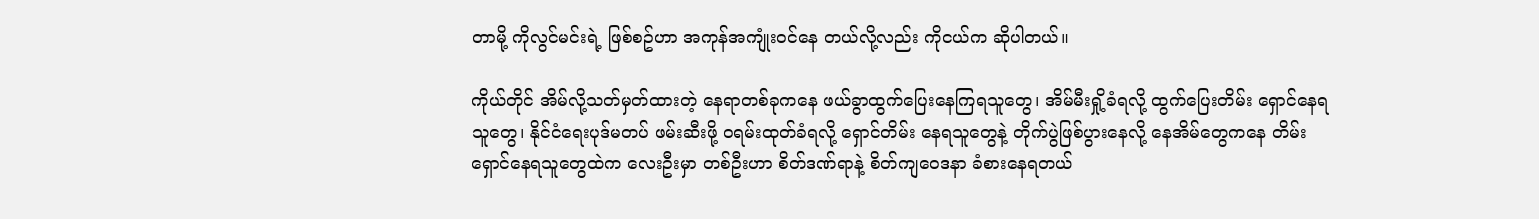တာမို့ ကိုလွင်မင်းရဲ့ ဖြစ်စဥ်ဟာ အကုန်အကျုံးဝင်နေ တယ်လို့လည်း ကိုငယ်က ဆိုပါတယ်။

ကိုယ်တိုင် အိမ်လို့သတ်မှတ်ထားတဲ့ နေရာတစ်ခုကနေ ဖယ်ခွာထွက်ပြေးနေကြရသူတွေ၊ အိမ်မီးရှို့ခံရလို့ ထွက်ပြေးတိမ်း ရှောင်နေရသူတွေ၊ နိုင်ငံရေးပုဒ်မတပ် ဖမ်းဆီးဖို့ ဝရမ်းထုတ်ခံရလို့ ရှောင်တိမ်း နေရသူတွေနဲ့ တိုက်ပွဲဖြစ်ပွားနေလို့ နေအိမ်တွေကနေ တိမ်းရှောင်နေရသူတွေထဲက လေးဦးမှာ တစ်ဦးဟာ စိတ်ဒဏ်ရာနဲ့ စိတ်ကျဝေဒနာ ခံစားနေရတယ်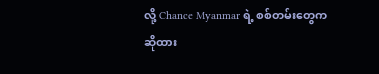လို့ Chance Myanmar ရဲ့ စစ်တမ်းတွေက ဆိုထား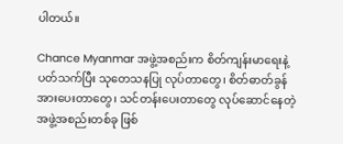ပါတယ်။

Chance Myanmar အဖွဲ့အစည်းက စိတ်ကျန်းမာရေးနဲ့ပတ်သက်ပြီး သုတေသနပြု လုပ်တာတွေ၊ စိတ်ဓာတ်ခွန် အားပေးတာတွေ၊ သင်တန်းပေးတာတွေ လုပ်ဆောင်နေတဲ့ အဖွဲ့အစည်းတစ်ခု ဖြစ်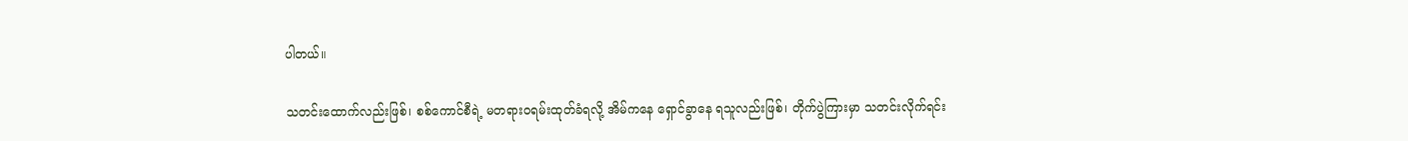ပါတယ်။

သတင်းထောက်လည်းဖြစ်၊ စစ်ကောင်စီရဲ့ မတရားဝရမ်းထုတ်ခံရလို့ အိမ်ကနေ ရှောင်ခွာနေ ရသူလည်းဖြစ်၊ တိုက်ပွဲကြားမှာ သတင်းလိုက်ရင်း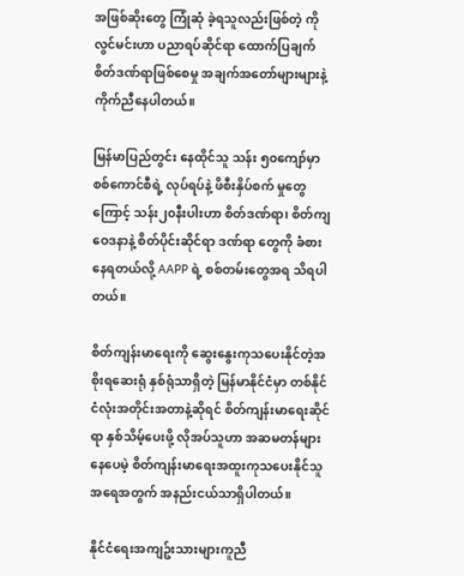အဖြစ်ဆိုးတွေ ကြုံဆုံ ခဲ့ရသူလည်းဖြစ်တဲ့ ကိုလွင်မင်းဟာ ပညာရပ်ဆိုင်ရာ ထောက်ပြချက် စိတ်ဒဏ်ရာဖြစ်စေမှု အချက်အတော်များများနဲ့ ကိုက်ညီနေပါတယ်။

မြန်မာပြည်တွင်း နေထိုင်သူ သန်း ၅၀ကျော်မှာ စစ်ကောင်စီရဲ့ လုပ်ရပ်နဲ့ ဖိစီးနှိပ်စက် မှုတွေကြောင့် သန်း၂၀နီးပါးဟာ စိတ်ဒဏ်ရာ၊ စိတ်ကျဝေဒနာနဲ့ စိတ်ပိုင်းဆိုင်ရာ ဒဏ်ရာ တွေကို ခံစားနေရတယ်လို့ AAPP ရဲ့ စစ်တမ်းတွေအရ သိရပါတယ်။

စိတ်ကျန်းမာရေးကို ဆွေးနွေးကုသပေးနိုင်တဲ့အစိုးရဆေးရုံ နှစ်ရုံသာရှိတဲ့ မြန်မာနိုင်ငံမှာ တစ်နိုင်ငံလုံးအတိုင်းအတာနဲ့ဆိုရင် စိတ်ကျန်းမာ‌ရေးဆိုင်ရာ နှစ်သိမ့်ပေးဖို့ လိုအပ်သူဟာ အဆမတန်များနေပေမဲ့ စိတ်ကျန်းမာ‌ရေးအထူးကုသပေးနိုင်သူ အရေအတွက် အနည်းငယ်သာရှိပါတယ်။

နိုင်ငံရေးအကျဥ်းသားများကူညီ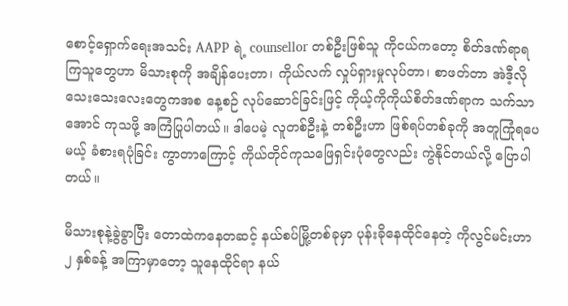စောင့်ရှောက်ရေးအသင်း AAPP ရဲ့ counsellor တစ်ဦးဖြစ်သူ ကိုငယ်ကတော့ စိတ်ဒဏ်ရာရကြသူတွေဟာ မိသားစုကို အချိန်ပေးတာ၊ ကိုယ်လက် လှုပ်ရှားမှုလုပ်တာ၊ စာဖတ်တာ အဲဒီ့လိုသေးသေးလေးတွေကအစ နေ့စဉ် လုပ်ဆောင်ခြင်းဖြင့် ကိုယ့်ကိုကိုယ်စိတ်ဒဏ်ရာက သက်သာအောင် ကုသဖို့ အကြံပြုပါတယ်။ ဒါပေမဲ့ လူတစ်ဦးနဲ့ တစ်ဦးဟာ ဖြစ်ရပ်တစ်ခုကို အတူကြုံရပေမယ့် ခံစားရပုံခြင်း ကွာတာကြောင့် ကိုယ်တိုင်ကုသဖြေရှင်းပုံတွေလည်း ကွဲနိုင်တယ်လို့ ပြောပါတယ်။

မိသားစုနဲ့ခွဲခွာပြီး တောထဲကနေတဆင့် နယ်စပ်မြို့တစ်ခုမှာ ပုန်းခိုနေထိုင်နေတဲ့ ကိုလွင်မင်းဟာ ၂ နှစ်ခန့် အကြာမှာတော့ သူနေထိုင်ရာ နယ်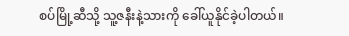စပ်မြို့ဆီသို့ သူ့ဇနီးနဲ့သားကို ခေါ်ယူနိုင်ခဲ့ပါတယ်။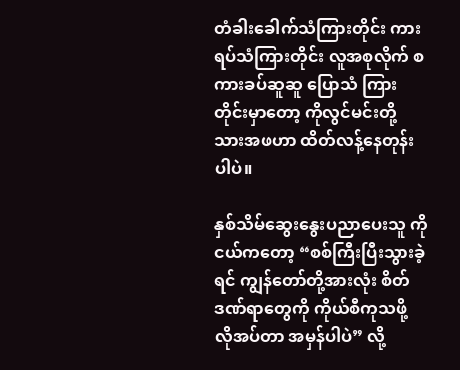တံခါးခေါက်သံကြားတိုင်း ကားရပ်သံကြားတိုင်း လူအစုလိုက် စကားခပ်ဆူဆူ ပြောသံ ကြားတိုင်းမှာတော့ ကိုလွင်မင်းတို့ သားအဖဟာ ထိတ်လန့်နေတုန်းပါပဲ။

နှစ်သိမ်ဆွေး‌နွေးပညာပေးသူ ကိုငယ်ကတော့ “စစ်ကြီးပြီးသွားခဲ့ရင် ကျွန်တော်တို့အားလုံး စိတ်ဒဏ်ရာတွေကို ကိုယ်စီကုသဖို့ လိုအပ်တာ အမှန်ပါပဲ” လို့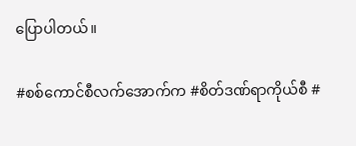ပြောပါတယ်။

#စစ်ကောင်စီလက်အောက်က #စိတ်ဒဏ်ရာကိုယ်စီ #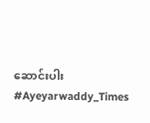ဆောင်းပါး #Ayeyarwaddy_Times